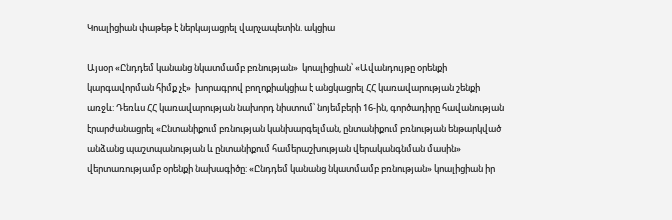Կոալիցիան փաթեթ է ներկայացրել վարչապետին. ակցիա

Այսօր «Ընդդեմ կանանց նկատմամբ բռնության»  կոալիցիան՝ «Ավանդույթը օրենքի կարգավորման հիմք չէ»  խորագրով բողոքիակցիա է անցկացրել ՀՀ կառավարության շենքի առջև: Դեռևս ՀՀ կառավարության նախորդ նիստում՝ նոյեմբերի 16-ին, գործադիրը հավանության էրարժանացրել «Ընտանիքում բռնության կանխարգելման, ընտանիքում բռնության ենթարկված անձանց պաշտպանության և ընտանիքում համերաշխության վերականգնման մասին»  վերտառությամբ օրենքի նախագիծը: «Ընդդեմ կանանց նկատմամբ բռնության» կոալիցիան իր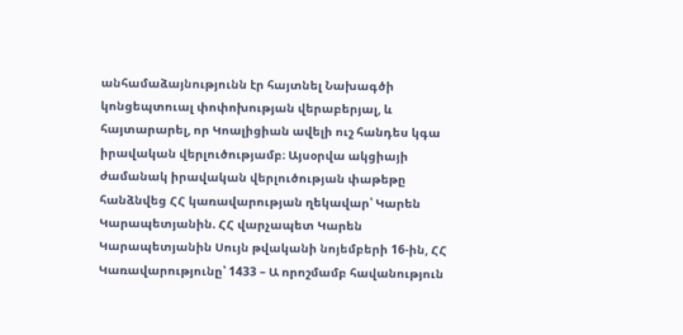անհամաձայնությունն էր հայտնել Նախագծի  կոնցեպտուալ փոփոխության վերաբերյալ, և հայտարարել, որ Կոալիցիան ավելի ուշ հանդես կգա  իրավական վերլուծությամբ։ Այսօրվա ակցիայի ժամանակ իրավական վերլուծության փաթեթը հանձնվեց ՀՀ կառավարության ղեկավար՝ Կարեն Կարապետյանին. ՀՀ վարչապետ Կարեն Կարապետյանին Սույն թվականի նոյեմբերի 16-ին, ՀՀ Կառավարությունը՝ 1433 – Ա որոշմամբ հավանություն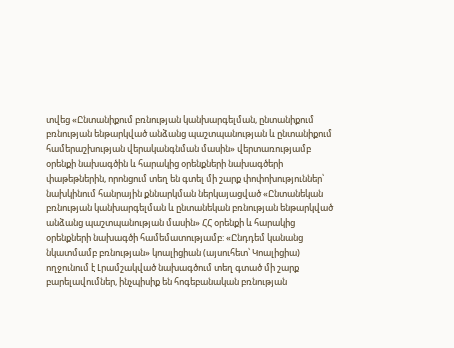տվեց «Ընտանիքում բռնության կանխարգելման, ընտանիքում բռնության ենթարկված անձանց պաշտպանության և ընտանիքում համերաշխության վերականգնման մասին» վերտառությամբ օրենքի նախագծին և հարակից օրենքների նախագծերի փաթեթներին, որոնցում տեղ են գտել մի շարք փոփոխություններ՝ նախկինում հանրային քննարկման ներկայացված «Ընտանեկան բռնության կանխարգելման և ընտանեկան բռնության ենթարկված անձանց պաշտպանության մասին» ՀՀ օրենքի և հարակից օրենքների նախագծի համեմատությամբ: «Ընդդեմ կանանց նկատմամբ բռնության» կոալիցիան (այսուհետ՝ Կոալիցիա) ողջունում է Լրամշակված նախագծում տեղ գտած մի շարք բարելավումներ, ինչպիսիք են հոգեբանական բռնության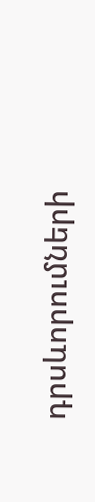դրսևորումների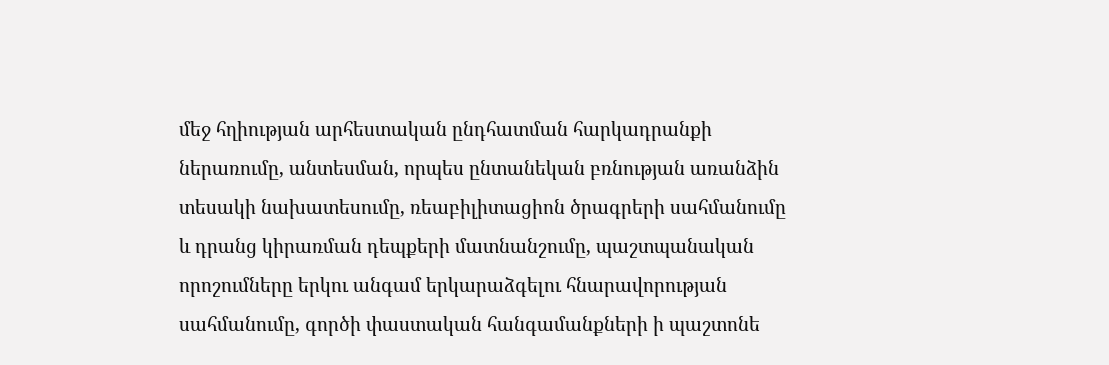մեջ հղիության արհեստական ընդհատման հարկադրանքի ներառումը, անտեսման, որպես ընտանեկան բռնության առանձին տեսակի նախատեսումը, ռեաբիլիտացիոն ծրագրերի սահմանումը և դրանց կիրառման դեպքերի մատնանշումը, պաշտպանական որոշումները երկու անգամ երկարաձգելու հնարավորության սահմանումը, գործի փաստական հանգամանքների ի պաշտոնե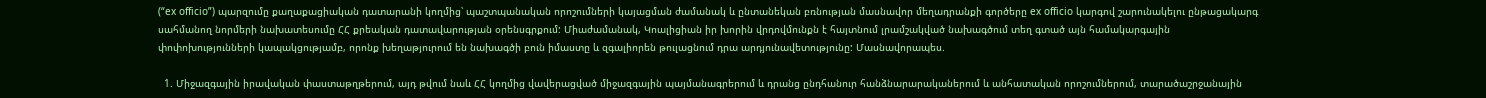(“ex officio”) պարզումը քաղաքացիական դատարանի կողմից՝ պաշտպանական որոշումների կայացման ժամանակ և ընտանեկան բռնության մասնավոր մեղադրանքի գործերը ex officio կարգով շարունակելու ընթացակարգ սահմանող նորմերի նախատեսումը ՀՀ քրեական դատավարության օրենսգրքում: Միաժամանակ, Կոալիցիան իր խորին վրդովմունքն է հայտնում լրամշակված նախագծում տեղ գտած այն համակարգային փոփոխությունների կապակցությամբ, որոնք խեղաթյուրում են նախագծի բուն իմաստը և զգալիորեն թուլացնում դրա արդյունավետությունը: Մասնավորապես.

  1. Միջազգային իրավական փաստաթղթերում, այդ թվում նաև ՀՀ կողմից վավերացված միջազգային պայմանագրերում և դրանց ընդհանուր հանձնարարականերում և անհատական որոշումներում, տարածաշրջանային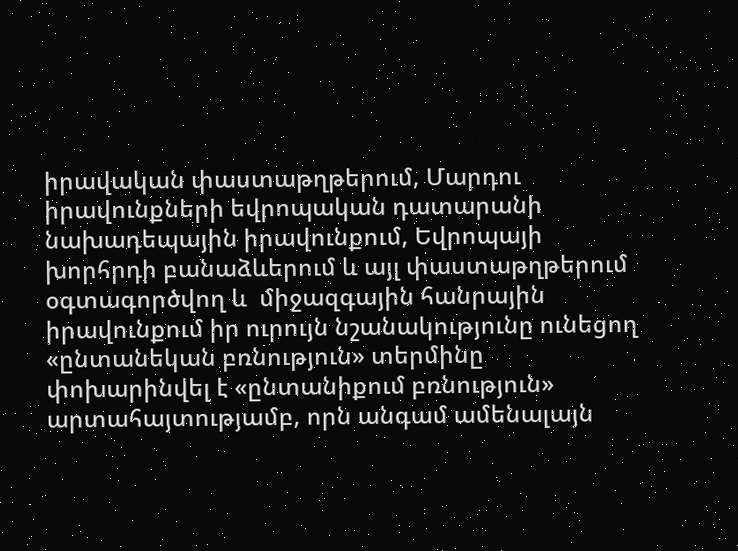իրավական փաստաթղթերում, Մարդու իրավունքների եվրոպական դատարանի նախադեպային իրավունքում, Եվրոպայի խորհրդի բանաձևերում և այլ փաստաթղթերում օգտագործվող և  միջազգային հանրային իրավունքում իր ուրույն նշանակությունը ունեցող «ընտանեկան բռնություն» տերմինը փոխարինվել է «ընտանիքում բռնություն» արտահայտությամբ, որն անգամ ամենալայն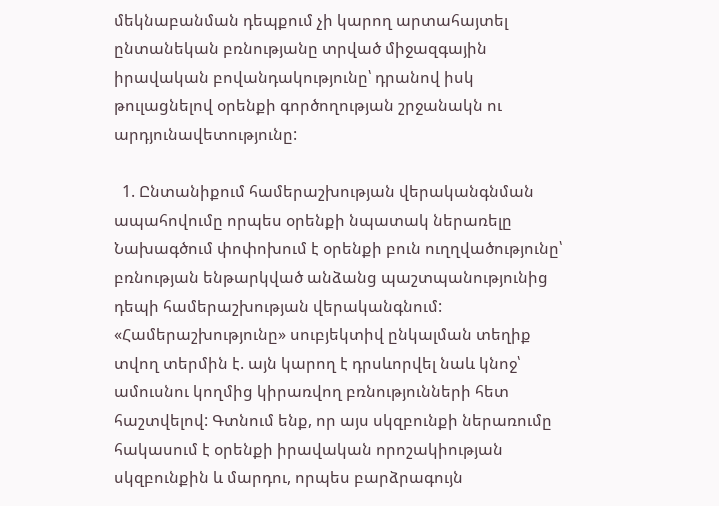մեկնաբանման դեպքում չի կարող արտահայտել ընտանեկան բռնությանը տրված միջազգային իրավական բովանդակությունը՝ դրանով իսկ թուլացնելով օրենքի գործողության շրջանակն ու արդյունավետությունը:

  1. Ընտանիքում համերաշխության վերականգնման ապահովումը որպես օրենքի նպատակ ներառելը Նախագծում փոփոխում է օրենքի բուն ուղղվածությունը՝ բռնության ենթարկված անձանց պաշտպանությունից դեպի համերաշխության վերականգնում: «Համերաշխությունը» սուբյեկտիվ ընկալման տեղիք տվող տերմին է. այն կարող է դրսևորվել նաև կնոջ՝ ամուսնու կողմից կիրառվող բռնությունների հետ հաշտվելով: Գտնում ենք, որ այս սկզբունքի ներառումը հակասում է օրենքի իրավական որոշակիության սկզբունքին և մարդու, որպես բարձրագույն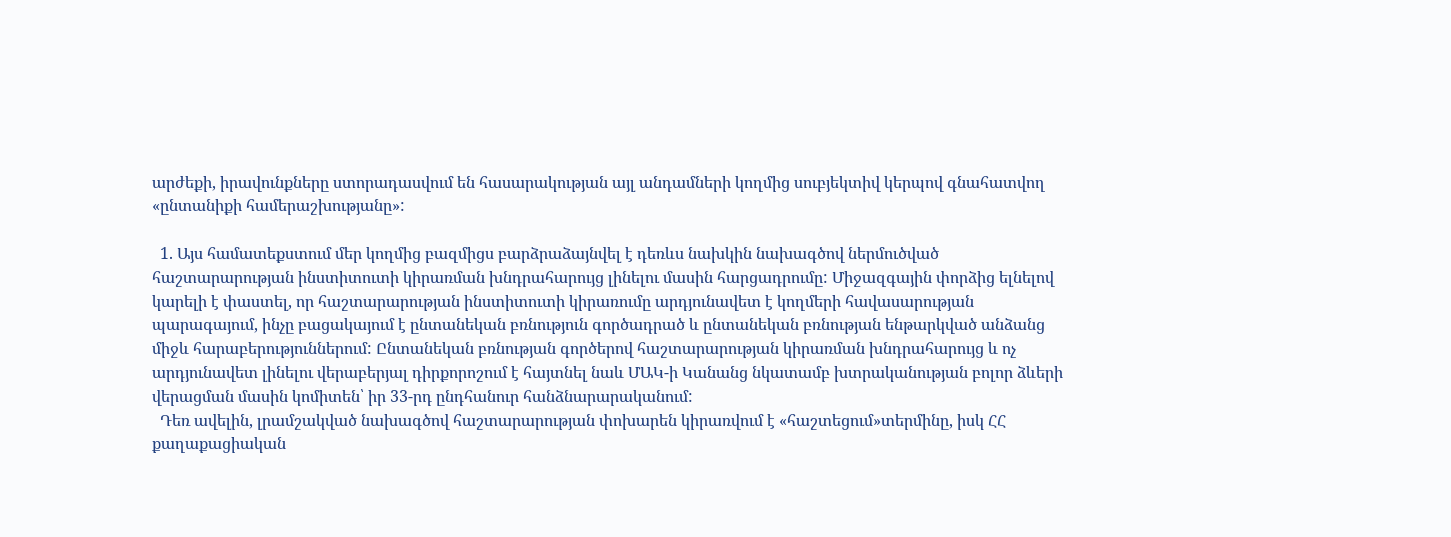արժեքի, իրավունքները ստորադասվում են հասարակության այլ անդամների կողմից սուբյեկտիվ կերպով գնահատվող «ընտանիքի համերաշխությանը»:

  1. Այս համատեքստում մեր կողմից բազմիցս բարձրաձայնվել է դեռևս նախկին նախագծով ներմուծված հաշտարարության ինստիտուտի կիրառման խնդրահարույց լինելու մասին հարցադրումը: Միջազգային փորձից ելնելով կարելի է փաստել, որ հաշտարարության ինստիտուտի կիրառումը արդյունավետ է կողմերի հավասարության պարագայում, ինչը բացակայում է ընտանեկան բռնություն գործադրած և ընտանեկան բռնության ենթարկված անձանց միջև հարաբերություններում: Ընտանեկան բռնության գործերով հաշտարարության կիրառման խնդրահարույց և ոչ արդյունավետ լինելու վերաբերյալ դիրքորոշում է հայտնել նաև ՄԱԿ-ի Կանանց նկատամբ խտրականության բոլոր ձևերի վերացման մասին կոմիտեն՝ իր 33-րդ ընդհանուր հանձնարարականում:
  Դեռ ավելին, լրամշակված նախագծով հաշտարարության փոխարեն կիրառվում է «հաշտեցում»տերմինը, իսկ ՀՀ քաղաքացիական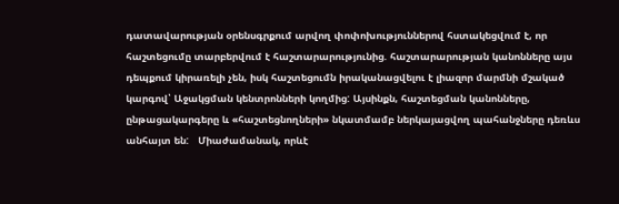դատավարության օրենսգրքում արվող փոփոխություններով հստակեցվում է, որ հաշտեցումը տարբերվում է հաշտարարությունից. հաշտարարության կանոնները այս դեպքում կիրառելի չեն, իսկ հաշտեցումն իրականացվելու է լիազոր մարմնի մշակած կարգով՝ Աջակցման կենտրոնների կողմից: Այսինքն, հաշտեցման կանոնները, ընթացակարգերը և «հաշտեցնողների» նկատմամբ ներկայացվող պահանջները դեռևս անհայտ են:   Միաժամանակ, որևէ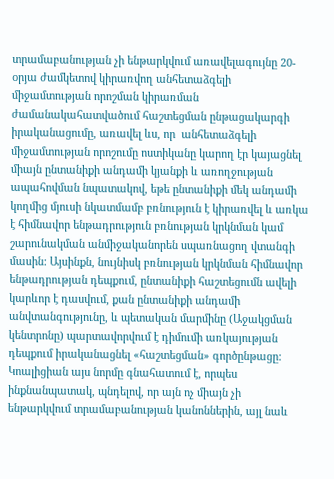տրամաբանության չի ենթարկվում առավելագույնը 20-oրյա ժամկետով կիրառվող անհետաձգելի միջամտության որոշման կիրառման ժամանակահատվածում հաշտեցման ընթացակարգի իրականացումը, առավել ևս, որ  անհետաձգելի միջամտության որոշումը ոստիկանը կարող էր կայացնել միայն ընտանիքի անդամի կյանքի և առողջության ապահովման նպատակով, եթե ընտանիքի մեկ անդամի կողմից մյուսի նկատմամբ բռնություն է կիրառվել և առկա է հիմնավոր ենթադրություն բռնության կրկնման կամ շարունակման անմիջականորեն սպառնացող վտանգի մասին: Այսինքն, նույնիսկ բռնության կրկնման հիմնավոր ենթադրության դեպքում, ընտանիքի հաշտեցումն ավելի կարևոր է դասվում, քան ընտանիքի անդամի անվտանգությունը, և պետական մարմինը (Աջակցման կենտրոնը) պարտավորվում է դիմումի առկայության դեպքում իրականացնել «հաշտեցման» գործընթացը:   Կոալիցիան այս նորմը գնահատում է, որպես ինքնանպատակ, պնդելով, որ այն ոչ միայն չի ենթարկվում տրամաբանության կանոններին, այլ նաև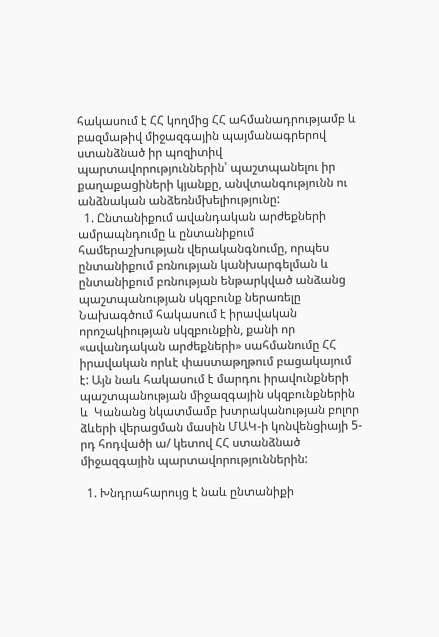հակասում է ՀՀ կողմից ՀՀ ահմանադրությամբ և բազմաթիվ միջազգային պայմանագրերով ստանձնած իր պոզիտիվ պարտավորություններին՝ պաշտպանելու իր քաղաքացիների կյանքը, անվտանգությունն ու անձնական անձեռնմխելիությունը:
  1. Ընտանիքում ավանդական արժեքների ամրապնդումը և ընտանիքում համերաշխության վերականգնումը, որպես ընտանիքում բռնության կանխարգելման և ընտանիքում բռնության ենթարկված անձանց պաշտպանության սկզբունք ներառելը Նախագծում հակասում է իրավական որոշակիության սկզբունքին, քանի որ «ավանդական արժեքների» սահմանումը ՀՀ իրավական որևէ փաստաթղթում բացակայում է: Այն նաև հակասում է մարդու իրավունքների պաշտպանության միջազգային սկզբունքներին և  Կանանց նկատմամբ խտրականության բոլոր ձևերի վերացման մասին ՄԱԿ-ի կոնվենցիայի 5-րդ հոդվածի ա/ կետով ՀՀ ստանձնած միջազգային պարտավորություններին:

  1. Խնդրահարույց է նաև ընտանիքի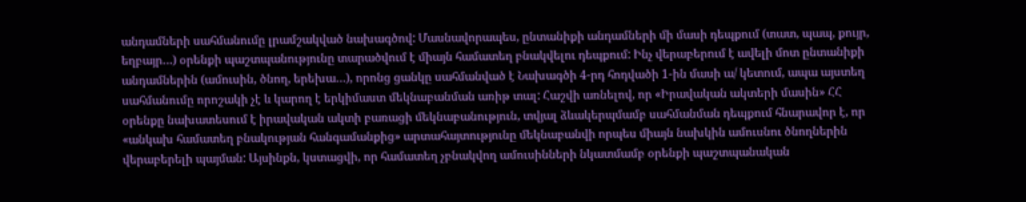անդամների սահմանումը լրամշակված նախագծով: Մասնավորապես, ընտանիքի անդամների մի մասի դեպքում (տատ, պապ, քույր, եղբայր…) օրենքի պաշտպանությունը տարածվում է միայն համատեղ բնակվելու դեպքում: Ինչ վերաբերում է ավելի մոտ ընտանիքի անդամներին (ամուսին, ծնող, երեխա…), որոնց ցանկը սահմանված է Նախագծի 4-րդ հոդվածի 1-ին մասի ա/ կետում, ապա այստեղ սահմանումը որոշակի չէ և կարող է երկիմաստ մեկնաբանման առիթ տալ: Հաշվի առնելով, որ «Իրավական ակտերի մասին» ՀՀ օրենքը նախատեսում է իրավական ակտի բառացի մեկնաբանություն, տվյալ ձևակերպմամբ սահմանման դեպքում հնարավոր է, որ «անկախ համատեղ բնակության հանգամանքից» արտահայտությունը մեկնաբանվի որպես միայն նախկին ամուսնու ծնողներին վերաբերելի պայման: Այսինքն, կստացվի, որ համատեղ չբնակվող ամուսինների նկատմամբ օրենքի պաշտպանական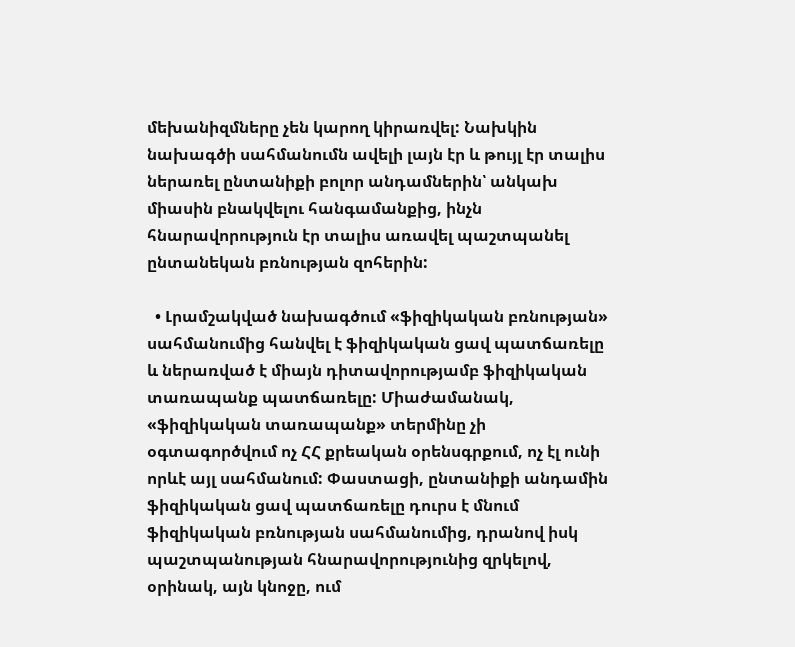մեխանիզմները չեն կարող կիրառվել: Նախկին նախագծի սահմանումն ավելի լայն էր և թույլ էր տալիս ներառել ընտանիքի բոլոր անդամներին՝ անկախ միասին բնակվելու հանգամանքից, ինչն  հնարավորություն էր տալիս առավել պաշտպանել ընտանեկան բռնության զոհերին:

  • Լրամշակված նախագծում «ֆիզիկական բռնության» սահմանումից հանվել է ֆիզիկական ցավ պատճառելը և ներառված է միայն դիտավորությամբ ֆիզիկական տառապանք պատճառելը: Միաժամանակ, «ֆիզիկական տառապանք» տերմինը չի օգտագործվում ոչ ՀՀ քրեական օրենսգրքում, ոչ էլ ունի որևէ այլ սահմանում: Փաստացի, ընտանիքի անդամին ֆիզիկական ցավ պատճառելը դուրս է մնում ֆիզիկական բռնության սահմանումից, դրանով իսկ պաշտպանության հնարավորությունից զրկելով, օրինակ, այն կնոջը, ում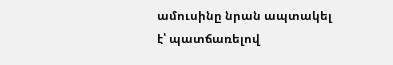ամուսինը նրան ապտակել է՝ պատճառելով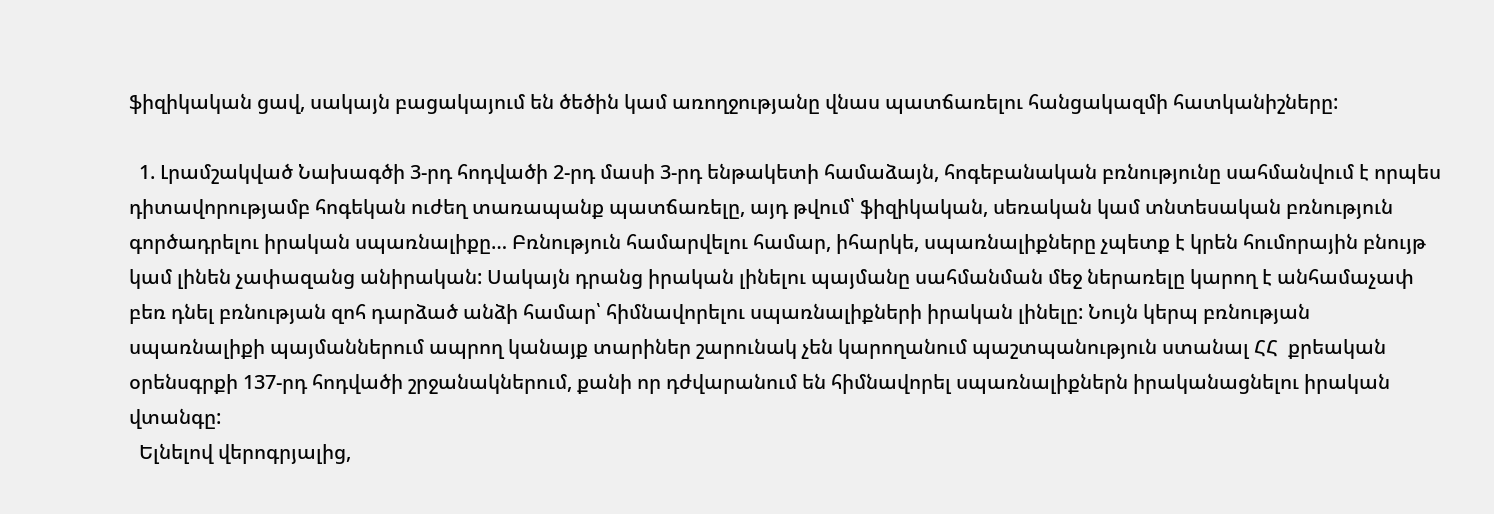ֆիզիկական ցավ, սակայն բացակայում են ծեծին կամ առողջությանը վնաս պատճառելու հանցակազմի հատկանիշները:

  1. Լրամշակված Նախագծի 3-րդ հոդվածի 2-րդ մասի 3-րդ ենթակետի համաձայն, հոգեբանական բռնությունը սահմանվում է որպես դիտավորությամբ հոգեկան ուժեղ տառապանք պատճառելը, այդ թվում՝ ֆիզիկական, սեռական կամ տնտեսական բռնություն գործադրելու իրական սպառնալիքը… Բռնություն համարվելու համար, իհարկե, սպառնալիքները չպետք է կրեն հումորային բնույթ կամ լինեն չափազանց անիրական: Սակայն դրանց իրական լինելու պայմանը սահմանման մեջ ներառելը կարող է անհամաչափ բեռ դնել բռնության զոհ դարձած անձի համար՝ հիմնավորելու սպառնալիքների իրական լինելը: Նույն կերպ բռնության սպառնալիքի պայմաններում ապրող կանայք տարիներ շարունակ չեն կարողանում պաշտպանություն ստանալ ՀՀ  քրեական օրենսգրքի 137-րդ հոդվածի շրջանակներում, քանի որ դժվարանում են հիմնավորել սպառնալիքներն իրականացնելու իրական վտանգը:
  Ելնելով վերոգրյալից,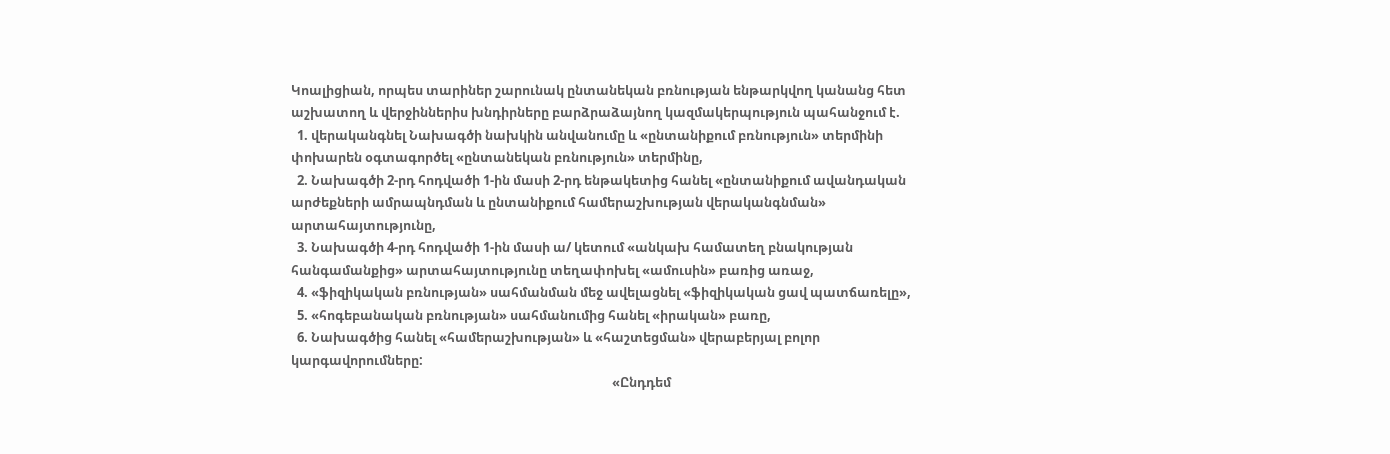Կոալիցիան, որպես տարիներ շարունակ ընտանեկան բռնության ենթարկվող կանանց հետ աշխատող և վերջիններիս խնդիրները բարձրաձայնող կազմակերպություն պահանջում է.
  1. վերականգնել Նախագծի նախկին անվանումը և «ընտանիքում բռնություն» տերմինի փոխարեն օգտագործել «ընտանեկան բռնություն» տերմինը,
  2. Նախագծի 2-րդ հոդվածի 1-ին մասի 2-րդ ենթակետից հանել «ընտանիքում ավանդական արժեքների ամրապնդման և ընտանիքում համերաշխության վերականգնման» արտահայտությունը,
  3. Նախագծի 4-րդ հոդվածի 1-ին մասի ա/ կետում «անկախ համատեղ բնակության հանգամանքից» արտահայտությունը տեղափոխել «ամուսին» բառից առաջ,
  4. «ֆիզիկական բռնության» սահմանման մեջ ավելացնել «ֆիզիկական ցավ պատճառելը»,
  5. «հոգեբանական բռնության» սահմանումից հանել «իրական» բառը,
  6. Նախագծից հանել «համերաշխության» և «հաշտեցման» վերաբերյալ բոլոր կարգավորումները:
                                                                                                           «Ընդդեմ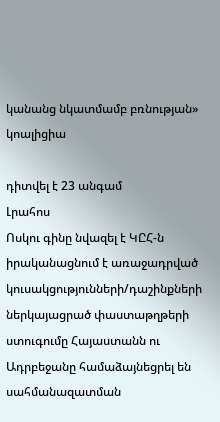կանանց նկատմամբ բռնության» կոալիցիա

դիտվել է 23 անգամ
Լրահոս
Ոսկու գինը նվազել է ԿԸՀ-ն իրականացնում է առաջադրված կուսակցությունների/դաշինքների ներկայացրած փաստաթղթերի ստուգումը Հայաստանն ու Ադրբեջանը համաձայնեցրել են սահմանազատման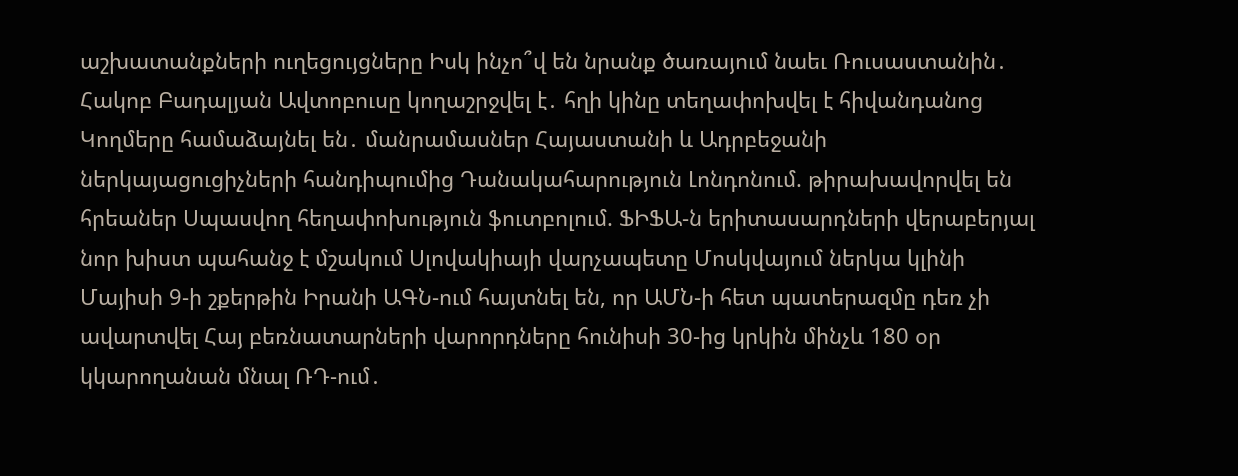աշխատանքների ուղեցույցները Իսկ ինչո՞վ են նրանք ծառայում նաեւ Ռուսաստանին․ Հակոբ Բադալյան Ավտոբուսը կողաշրջվել է․ հղի կինը տեղափոխվել է հիվանդանոց Կողմերը համաձայնել են․ մանրամասներ Հայաստանի և Ադրբեջանի ներկայացուցիչների հանդիպումից Դանակահարություն Լոնդոնում. թիրախավորվել են հրեաներ Սպասվող հեղափոխություն ֆուտբոլում. ՖԻՖԱ-ն երիտասարդների վերաբերյալ նոր խիստ պահանջ է մշակում Սլովակիայի վարչապետը Մոսկվայում ներկա կլինի Մայիսի 9-ի շքերթին Իրանի ԱԳՆ-ում հայտնել են, որ ԱՄՆ-ի հետ պատերազմը դեռ չի ավարտվել Հայ բեռնատարների վարորդները հունիսի 30-ից կրկին մինչև 180 օր կկարողանան մնալ ՌԴ-ում․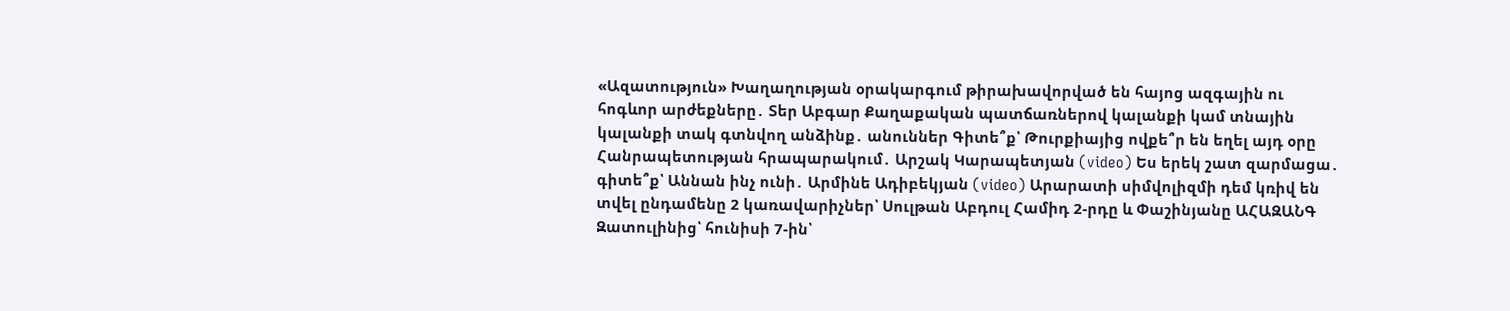«Ազատություն» Խաղաղության օրակարգում թիրախավորված են հայոց ազգային ու հոգևոր արժեքները․ Տեր Աբգար Քաղաքական պատճառներով կալանքի կամ տնային կալանքի տակ գտնվող անձինք․ անուններ Գիտե՞ք՝ Թուրքիայից ովքե՞ր են եղել այդ օրը Հանրապետության հրապարակում․ Արշակ Կարապետյան (video) Ես երեկ շատ զարմացա․ գիտե՞ք՝ Աննան ինչ ունի․ Արմինե Ադիբեկյան (video) Արարատի սիմվոլիզմի դեմ կռիվ են տվել ընդամենը 2 կառավարիչներ՝ Սուլթան Աբդուլ Համիդ 2-րդը և Փաշինյանը ԱՀԱԶԱՆԳ Զատուլինից՝ հունիսի 7-ին՝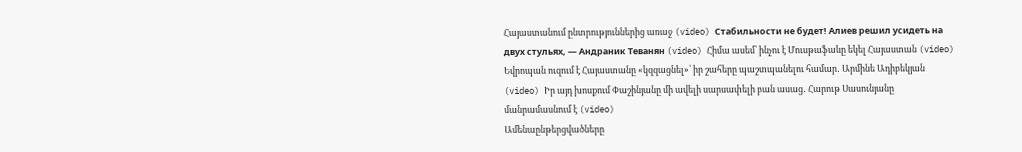Հայաստանում ընտրություններից առաջ (video) Стабильности не будет! Алиев решил усидеть на двух стульях, — Андраник Теванян (video) Հիմա ասեմ՝ ինչու է Մուսթաֆաևը եկել Հայաստան (video) Եվրոպան ուզում է Հայաստանը «կզզացնել»՝ իր շահերը պաշտպանելու համար․ Արմինե Ադիբեկյան (video) Իր այդ խոսքում Փաշինյանը մի ավելի սարսափելի բան ասաց․ Հարութ Սասունյանը մանրամասնում է (video)
Ամենաընթերցվածները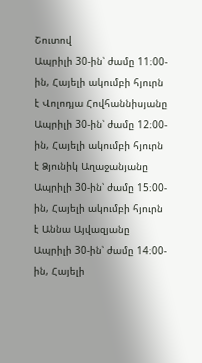Շուտով
Ապրիլի 30-ին՝ ժամը 11։00-ին, Հայելի ակումբի հյուրն է Վոլոդյա Հովհաննիսյանը Ապրիլի 30-ին՝ ժամը 12։00-ին, Հայելի ակումբի հյուրն է Ձյունիկ Աղաջանյանը Ապրիլի 30-ին՝ ժամը 15։00-ին, Հայելի ակումբի հյուրն է Աննա Այվազյանը Ապրիլի 30-ին՝ ժամը 14։00-ին, Հայելի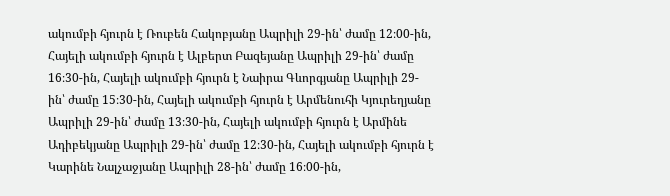ակումբի հյուրն է Ռուբեն Հակոբյանը Ապրիլի 29-ին՝ ժամը 12։00-ին, Հայելի ակումբի հյուրն է Ալբերտ Բազեյանը Ապրիլի 29-ին՝ ժամը 16։30-ին, Հայելի ակումբի հյուրն է Նաիրա Գևորգյանը Ապրիլի 29-ին՝ ժամը 15։30-ին, Հայելի ակումբի հյուրն է Արմենուհի Կյուրեղյանը Ապրիլի 29-ին՝ ժամը 13։30-ին, Հայելի ակումբի հյուրն է Արմինե Ադիբեկյանը Ապրիլի 29-ին՝ ժամը 12։30-ին, Հայելի ակումբի հյուրն է Կարինե Նալչաջյանը Ապրիլի 28-ին՝ ժամը 16։00-ին,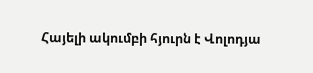Հայելի ակումբի հյուրն է Վոլոդյա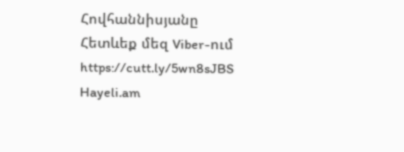Հովհաննիսյանը
Հետևեք մեզ Viber-ում https://cutt.ly/5wn8sJBS
Hayeli.am